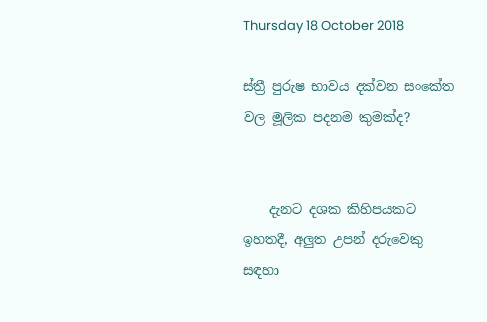Thursday 18 October 2018

ස්ත්‍රී පුරුෂ භාවය දක්වන සංකේත වල මූලික පදනම කුමක්ද?


    දැනට දශක කිහිපයකට ඉහතදී, අලුත උපන් දරුවෙකු සඳහා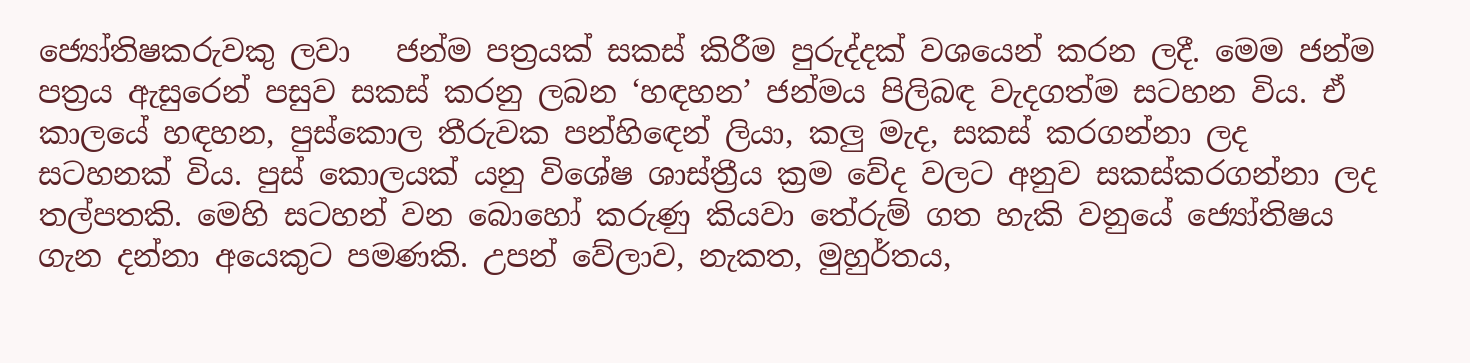ජ්‍යෝතිෂකරුවකු ලවා   ජන්ම පත්‍රයක් සකස් කිරීම පුරුද්දක් වශයෙන් කරන ලදී. මෙම ජන්ම පත්‍රය ඇසුරෙන් පසුව සකස් කරනු ලබන ‘හඳහන’ ජන්මය පිලිබඳ වැදගත්ම සටහන විය. ඒ කාලයේ හඳහන, පුස්කොල තීරුවක පන්හිඳෙන් ලියා, කලු මැද, සකස් කරගන්නා ලද  සටහනක් විය. පුස් කොලයක් යනු විශේෂ ශාස්ත්‍රීය ක්‍රම වේද වලට අනුව සකස්කරගන්නා ලද තල්පතකි. මෙහි සටහන් වන බොහෝ කරුණු කියවා තේරුම් ගත හැකි වනුයේ ජ්‍යෝතිෂය ගැන දන්නා අයෙකුට පමණකි. උපන් වේලාව, නැකත, මුහුර්තය,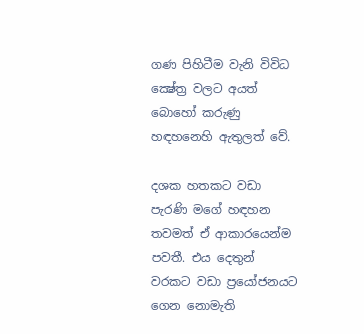ගණ පිහිටීම වැනි විවිධ ක්‍ෂේත්‍ර වලට අයත් බොහෝ කරුණු හඳහනෙහි ඇතුලත් වේ.

දශක හතකට වඩා පැරණි මගේ හඳහන තවමත් ඒ ආකාරයෙන්ම පවතී. එය දෙතුන් වරකට වඩා ප්‍රයෝජනයට ගෙන නොමැති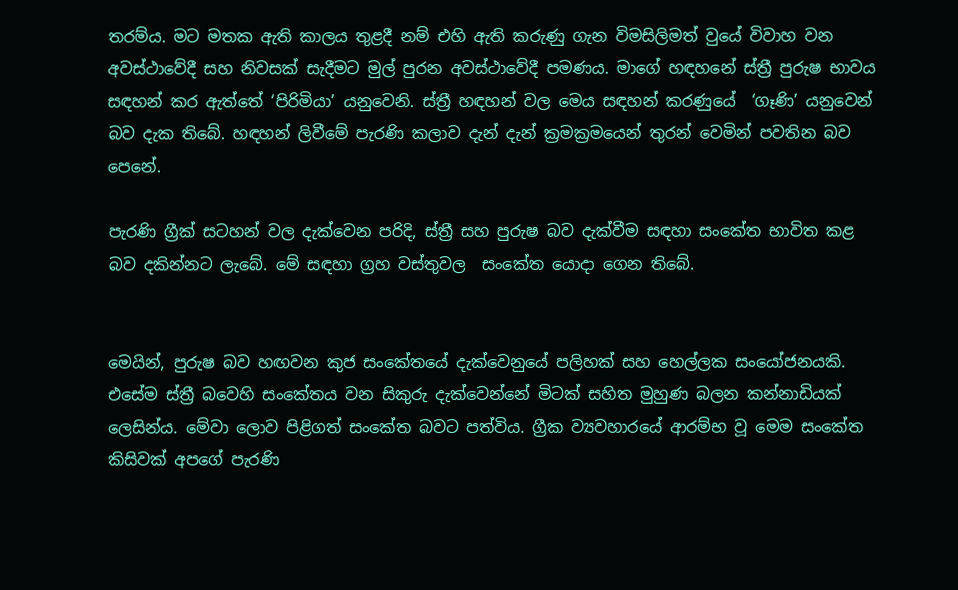තරම්ය. මට මතක ඇති කාලය තුළදී නම් එහි ඇති කරුණු ගැන විමසිලිමත් වුයේ විවාහ වන අවස්ථාවේදී සහ නිවසක් සැදීමට මුල් පුරන අවස්ථාවේදී පමණය. මාගේ හඳහනේ ස්ත්‍රී පුරුෂ භාවය සඳහන් කර ඇත්තේ ‘පිරිමියා’ යනුවෙනි. ස්ත්‍රී හඳහන් වල මෙය සඳහන් කරණුයේ  ‘ගෑණි’ යනුවෙන් බව දැක තිබේ. හඳහන් ලිවීමේ පැරණි කලාව දැන් දැන් ක්‍රමක්‍රමයෙන් තුරන් වෙමින් පවතින බව පෙනේ.

පැරණි ග්‍රීක් සටහන් වල දැක්වෙන පරිදි, ස්ත්‍රී සහ පුරුෂ බව දැක්වීම සඳහා සංකේත භාවිත කළ බව දකින්නට ලැබේ. මේ සඳහා ග්‍රහ වස්තුවල  සංකේත යොදා ගෙන තිබේ.


මෙයින්, පුරුෂ බව හඟවන කුජ සංකේතයේ දැක්වෙනුයේ පලිහක් සහ හෙල්ලක සංයෝජනයකි. එසේම ස්ත්‍රී බවෙහි සංකේතය වන සිකුරු දැක්වෙන්නේ මිටක් සහිත මුහුණ බලන කන්නාඩියක් ලෙසින්ය. මේවා ලොව පිළිගත් සංකේත බවට පත්විය. ග්‍රීක ව්‍යවහාරයේ ආරම්භ වූ මෙම සංකේත කිසිවක් අපගේ පැරණි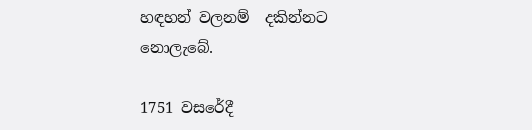හඳහන් වලනම්  දකින්නට නොලැබේ.

1751 වසරේදී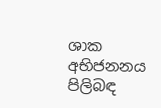ශාක අභිජනනය පිලිබඳ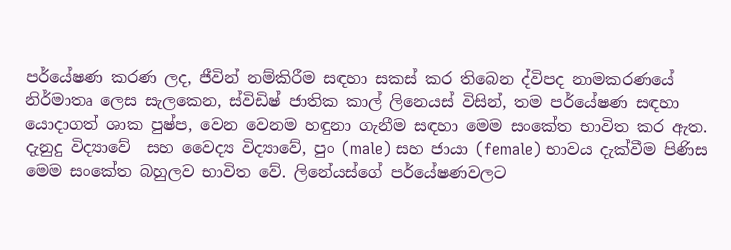පර්යේෂණ කරණ ලද, ජීවින් නම්කිරීම සඳහා සකස් කර තිබෙන ද්විපද නාමකරණයේ නිර්මාතෘ ලෙස සැලකෙන, ස්විඩිෂ් ජාතික කාල් ලිනෙයස් විසින්, තම පර්යේෂණ සඳහා යොදාගත් ශාක පුෂ්ප, වෙන වෙනම හඳුනා ගැනීම සඳහා මෙම සංකේත භාවිත කර ඇත. දැනුදු විද්‍යාවේ  සහ වෛද්‍ය විද්‍යාවේ, පුං (male) සහ ජායා (female) භාවය දැක්වීම පිණිස මෙම සංකේත බහුලව භාවිත වේ. ලිනේයස්ගේ පර්යේෂණවලට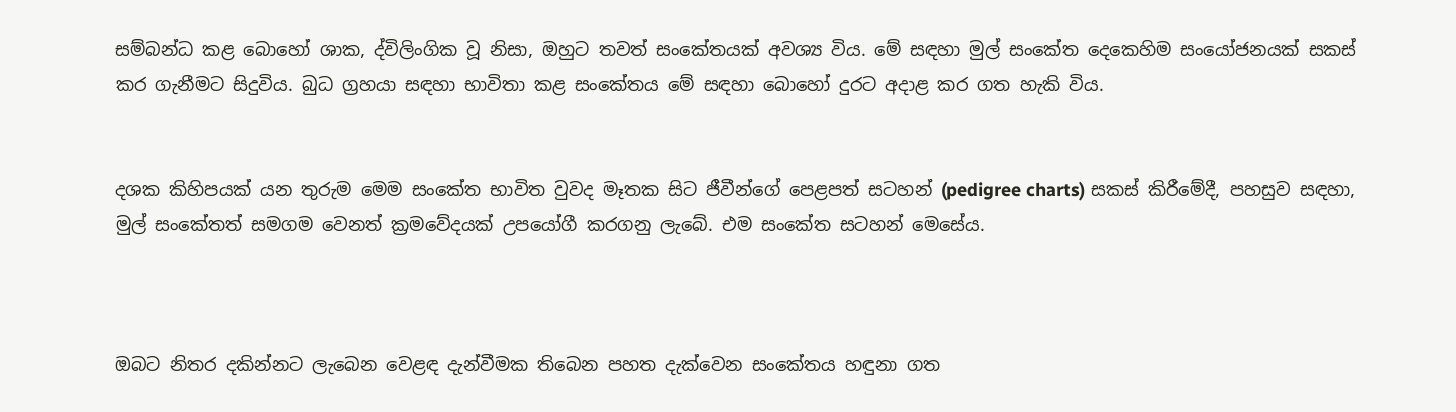සම්බන්ධ කළ බොහෝ ශාක, ද්විලිංගික වූ නිසා, ඔහුට තවත් සංකේතයක් අවශ්‍ය විය. මේ සඳහා මුල් සංකේත දෙකෙහිම සංයෝජනයක් සකස් කර ගැනීමට සිදුවිය. බුධ ග්‍රහයා සඳහා භාවිතා කළ සංකේතය මේ සඳහා බොහෝ දුරට අදාළ කර ගත හැකි විය.


දශක කිහිපයක් යන තුරුම මෙම සංකේත භාවිත වුවද මෑතක සිට ජීවීන්ගේ පෙළපත් සටහන් (pedigree charts) සකස් කිරීමේදී, පහසුව සඳහා, මුල් සංකේතත් සමගම වෙනත් ක්‍රමවේදයක් උපයෝගී කරගනු ලැබේ. එම සංකේත සටහන් මෙසේය.



ඔබට නිතර දකින්නට ලැබෙන වෙළඳ දැන්වීමක තිබෙන පහත දැක්වෙන සංකේතය හඳුනා ගත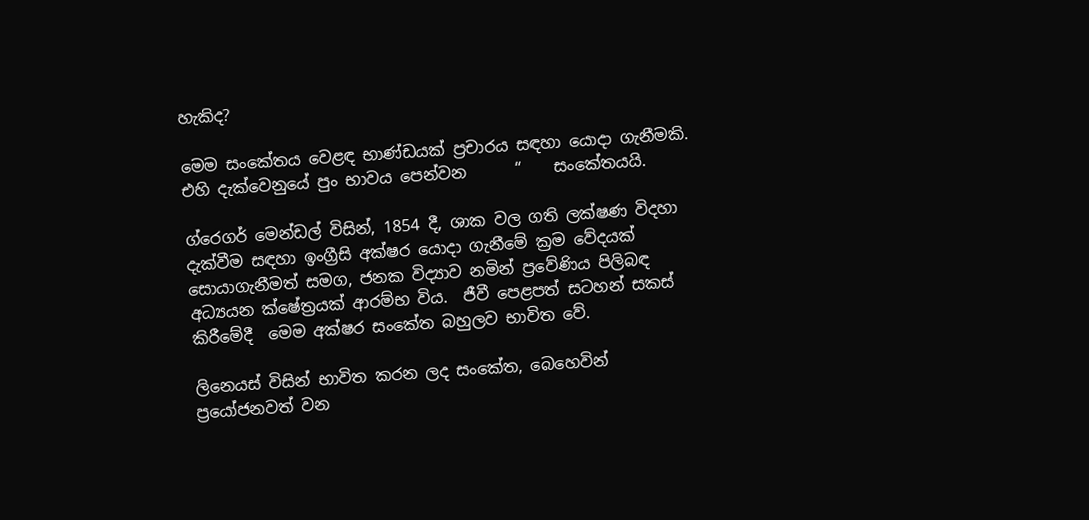හැකිද?

මෙම සංකේතය වෙළඳ භාණ්ඩයක් ප්‍රචාරය සඳහා යොදා ගැනීමකි. එහි දැක්වෙනුයේ පුං භාවය පෙන්වන      “    සංකේතයයි.

ග්රෙගර් මෙන්ඩල් විසින්, 1854 දී, ශාක වල ගති ලක්ෂණ විදහා දැක්වීම සඳහා ඉංග්‍රීසි අක්ෂර යොදා ගැනීමේ ක්‍රම වේදයක් සොයාගැනීමත් සමග, ජනක විද්‍යාව නමින් ප්‍රවේණිය පිලිබඳ අධ්‍යයන ක්ෂේත්‍රයක් ආරම්භ විය.  ජීවී පෙළපත් සටහන් සකස් කිරීමේදී  මෙම අක්ෂර සංකේත බහුලව භාවිත වේ.

ලිනෙයස් විසින් භාවිත කරන ලද සංකේත, බෙහෙවින් ප්‍රයෝජනවත් වන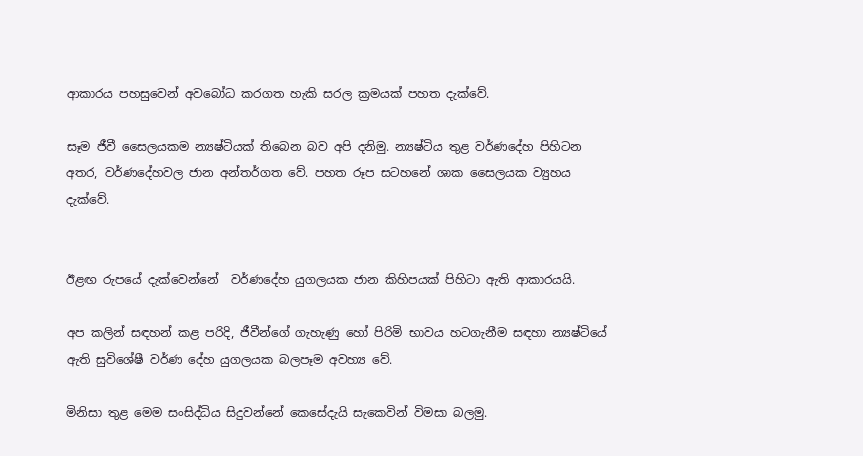ආකාරය පහසුවෙන් අවබෝධ කරගත හැකි සරල ක්‍රමයක් පහත දැක්වේ.

සෑම ජීවී සෛලයකම න්‍යෂ්ටියක් තිබෙන බව අපි දනිමු. න්‍යෂ්ටිය තුළ වර්ණදේහ පිහිටන අතර, වර්ණදේහවල ජාන අන්තර්ගත වේ. පහත රූප සටහනේ ශාක සෛලයක ව්‍යුහය දැක්වේ.


ඊළඟ රුපයේ දැක්වෙන්නේ  වර්ණදේහ යුගලයක ජාන කිහිපයක් පිහිටා ඇති ආකාරයයි.

අප කලින් සඳහන් කළ පරිදි, ජීවීන්ගේ ගැහැණු හෝ පිරිමි භාවය හටගැනීම සඳහා න්‍යෂ්ටියේ ඇති සුවිශේෂී වර්ණ දේහ යුගලයක බලපෑම අවහ්‍ය වේ.

මිනිසා තුළ මෙම සංසිද්ධිය සිදුවන්නේ කෙසේදැයි සැකෙවින් විමසා බලමු.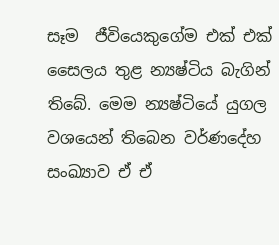සෑම  ජීවියෙකුගේම එක් එක් සෛලය තුළ න්‍යෂ්ටිය බැගින් තිබේ. මෙම න්‍යෂ්ටියේ යුගල වශයෙන් තිබෙන වර්ණදේහ සංඛ්‍යාව ඒ ඒ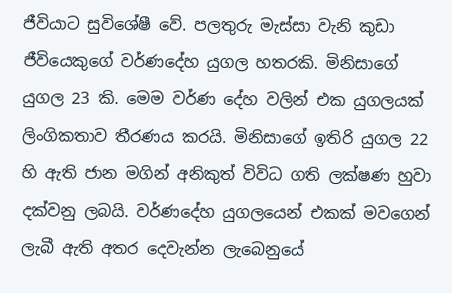ජීවියාට සුවිශේෂී වේ. පලතුරු මැස්සා වැනි කුඩා ජීවියෙකුගේ වර්ණදේහ යුගල හතරකි. මිනිසාගේ යුගල 23 කි. මෙම වර්ණ දේහ වලින් එක යුගලයක් ලිංගිකතාව තීරණය කරයි. මිනිසාගේ ඉතිරි යුගල 22 හි ඇති ජාන මගින් අනිකුත් විවිධ ගති ලක්ෂණ හුවා දක්වනු ලබයි. වර්ණදේහ යුගලයෙන් එකක් මවගෙන් ලැබී ඇති අතර දෙවැන්න ලැබෙනුයේ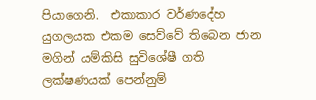පියාගෙනි.  එකාකාර වර්ණදේහ යුගලයක එකම සෙව්වේ තිබෙන ජාන මගින් යම්කිසි සුවිශේෂී ගති ලක්ෂණයක් පෙන්නුම්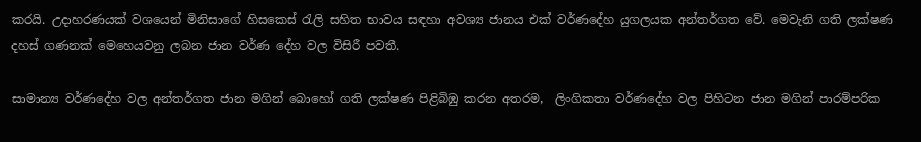කරයි. උදාහරණයක් වශයෙන් මිනිසාගේ හිසකෙස් රැලි සහිත භාවය සඳහා අවශ්‍ය ජානය එක් වර්ණදේහ යුගලයක අන්තර්ගත වේ. මෙවැනි ගති ලක්ෂණ දහස් ගණනක් මෙහෙයවනු ලබන ජාන වර්ණ දේහ වල විසිරී පවතී.

සාමාන්‍ය වර්ණදේහ වල අන්තර්ගත ජාන මගින් බොහෝ ගති ලක්ෂණ පිළිබිඹු කරන අතරම,  ලිංගිකතා වර්ණදේහ වල පිහිටන ජාන මගින් පාරම්පරික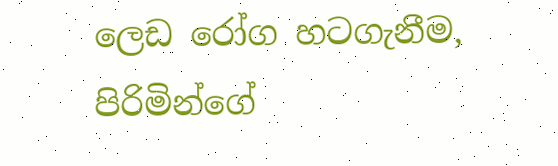ලෙඩ රෝග හටගැනීම, පිරිමින්ගේ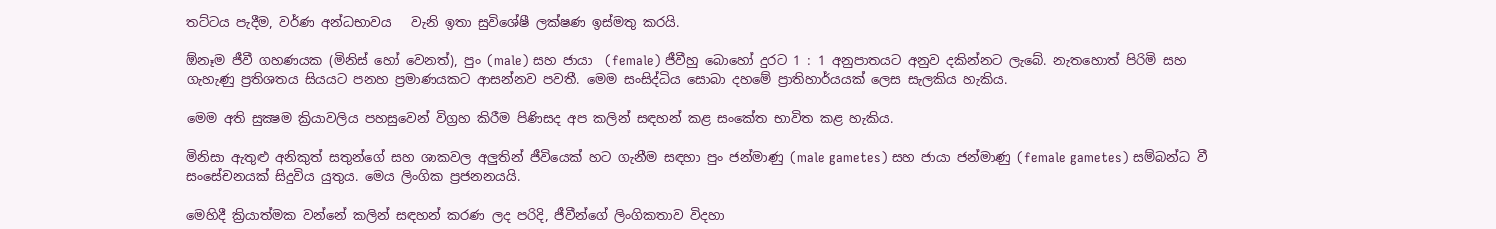තට්ටය පැදීම, වර්ණ අන්ධභාවය   වැනි ඉතා සුවිශේෂී ලක්ෂණ ඉස්මතු කරයි.

ඕනෑම ජීවී ගහණයක (මිනිස් හෝ වෙනත්), පුං (male) සහ ජායා  (female) ජීවීහු බොහෝ දුරට 1 : 1 අනුපාතයට අනුව දකින්නට ලැබේ. නැතහොත් පිරිමි සහ ගැහැණු ප්‍රතිශතය සියයට පනහ ප්‍රමාණයකට ආසන්නව පවතී. මෙම සංසිද්ධිය සොබා දහමේ ප්‍රාතිහාර්යයක් ලෙස සැලකිය හැකිය.

මෙම අති සුක්‍ෂම ක්‍රියාවලිය පහසුවෙන් විග්‍රහ කිරීම පිණිසද අප කලින් සඳහන් කළ සංකේත භාවිත කළ හැකිය.

මිනිසා ඇතුළු අනිකුත් සතුන්ගේ සහ ශාකවල අලුතින් ජීවියෙක් හට ගැනීම සඳහා පුං ජන්මාණු (male gametes) සහ ජායා ජන්මාණු (female gametes) සම්බන්ධ වී සංසේචනයක් සිදුවිය යුතුය. මෙය ලිංගික ප්‍රජනනයයි.

මෙහිදී ක්‍රියාත්මක වන්නේ කලින් සඳහන් කරණ ලද පරිදි, ජීවීන්ගේ ලිංගිකතාව විදහා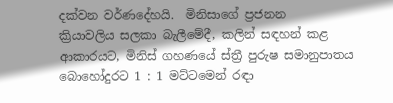දක්වන වර්ණදේහයි.  මිනිසාගේ ප්‍රජනන    ක්‍රියාවලිය සලකා බැලීමේදී, කලින් සඳහන් කළ ආකාරයට, මිනිස් ගහණයේ ස්ත්‍රී පුරුෂ සමානුපාතය බොහෝදුරට 1 : 1 මට්ටමෙන් රඳා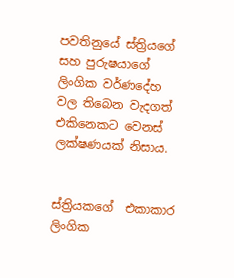පවතිනුයේ ස්ත්‍රියගේ සහ පුරුෂයාගේ ලිංගික වර්ණදේහ වල තිබෙන වැදගත් එකිනෙකට වෙනස් ලක්ෂණයක් නිසාය.


ස්ත්‍රියකගේ  එකාකාර ලිංගික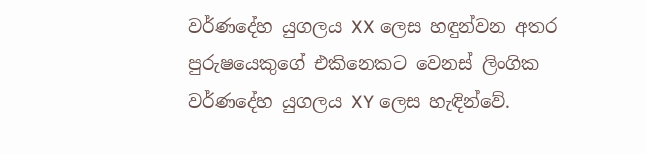වර්ණදේහ යුගලය XX ලෙස හඳුන්වන අතර පුරුෂයෙකුගේ එකිනෙකට වෙනස් ලිංගික වර්ණදේහ යුගලය XY ලෙස හැඳින්වේ.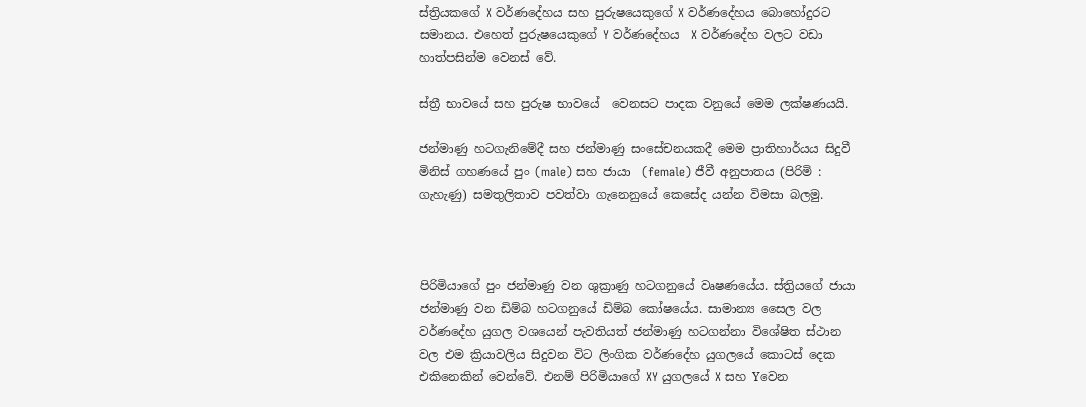ස්ත්‍රියකගේ X වර්ණදේහය සහ පුරුෂයෙකුගේ X වර්ණදේහය බොහෝදුරට සමානය. එහෙත් පුරුෂයෙකුගේ Y වර්ණදේහය  X වර්ණදේහ වලට වඩා හාත්පසින්ම වෙනස් වේ.

ස්ත්‍රී භාවයේ සහ පුරුෂ භාවයේ  වෙනසට පාදක වනුයේ මෙම ලක්ෂණයයි.

ජන්මාණු හටගැනිමේදී සහ ජන්මාණු සංසේචනයකදී මෙම ප්‍රාතිහාර්යය සිදුවී මිනිස් ගහණයේ පුං (male) සහ ජායා  (female) ජීවී අනුපාතය (පිරිමි : ගැහැණු) සමතුලිතාව පවත්වා ගැනෙනුයේ කෙසේද යන්න විමසා බලමු.



පිරිමියාගේ පුං ජන්මාණු වන ශුක්‍රාණු හටගනුයේ වෘෂණයේය. ස්ත්‍රියගේ ජායා ජන්මාණු වන ඩිම්බ හටගනුයේ ඩිම්බ කෝෂයේය. සාමාන්‍ය සෛල වල වර්ණදේහ යුගල වශයෙන් පැවතියත් ජන්මාණු හටගන්නා විශේෂිත ස්ථාන වල එම ක්‍රියාවලිය සිදුවන විට ලිංගික වර්ණදේහ යුගලයේ කොටස් දෙක එකිනෙකින් වෙන්වේ. එනම් පිරිමියාගේ XY යුගලයේ X සහ Yවෙන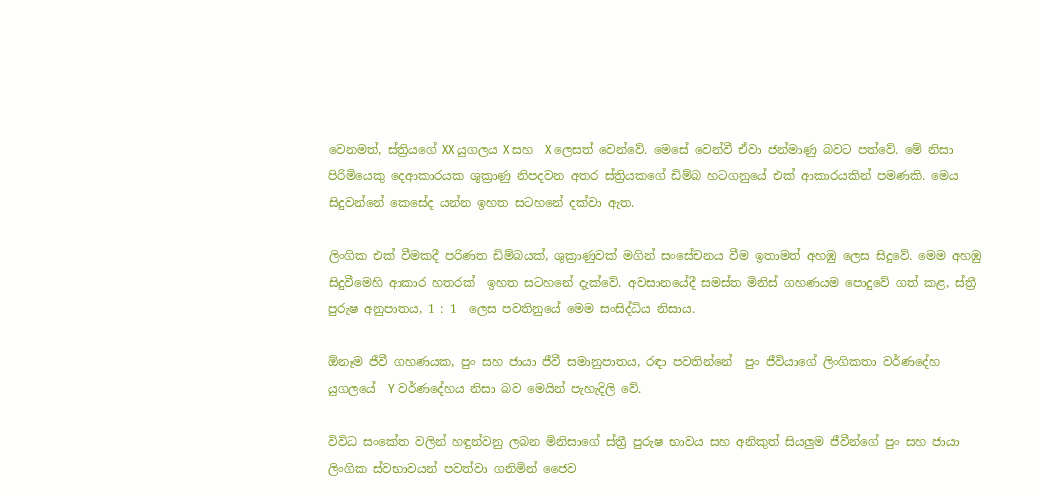වෙනමත්, ස්ත්‍රියගේ XX යුගලය X සහ  X ලෙසත් වෙන්වේ. මෙසේ වෙන්වී ඒවා ජන්මාණු බවට පත්වේ. මේ නිසා පිරිමියෙකු දෙආකාරයක ශුක්‍රාණු නිපදවන අතර ස්ත්‍රියකගේ ඩිම්බ හටගනුයේ එක් ආකාරයකින් පමණකි. මෙය සිදුවන්නේ කෙසේද යන්න ඉහත සටහනේ දක්වා ඇත.

ලිංගික එක් වීමකදී පරිණත ඩිම්බයක්, ශුක්‍රාණුවක් මගින් සංසේචනය වීම ඉතාමත් අහඹු ලෙස සිදුවේ. මෙම අහඹු සිදුවීමෙහි ආකාර හතරක්  ඉහත සටහනේ දැක්වේ. අවසානයේදී සමස්ත මිනිස් ගහණයම පොදුවේ ගත් කළ, ස්ත්‍රී පුරුෂ අනුපාතය, 1 : 1  ලෙස පවතිනුයේ මෙම සංසිද්ධිය නිසාය.

ඕනෑම ජීවී ගහණයක, පුං සහ ජායා ජීවී සමානුපාතය, රඳා පවතින්නේ  පුං ජීවියාගේ ලිංගිකතා වර්ණදේහ යුගලයේ  Y වර්ණදේහය නිසා බව මෙයින් පැහැදිලි වේ.

විවිධ සංකේත වලින් හඳුන්වනු ලබන මිනිසාගේ ස්ත්‍රී පුරුෂ භාවය සහ අනිකුත් සියලුම ජීවීන්ගේ පුං සහ ජායා ලිංගික ස්වභාවයන් පවත්වා ගනිමින් ජෛව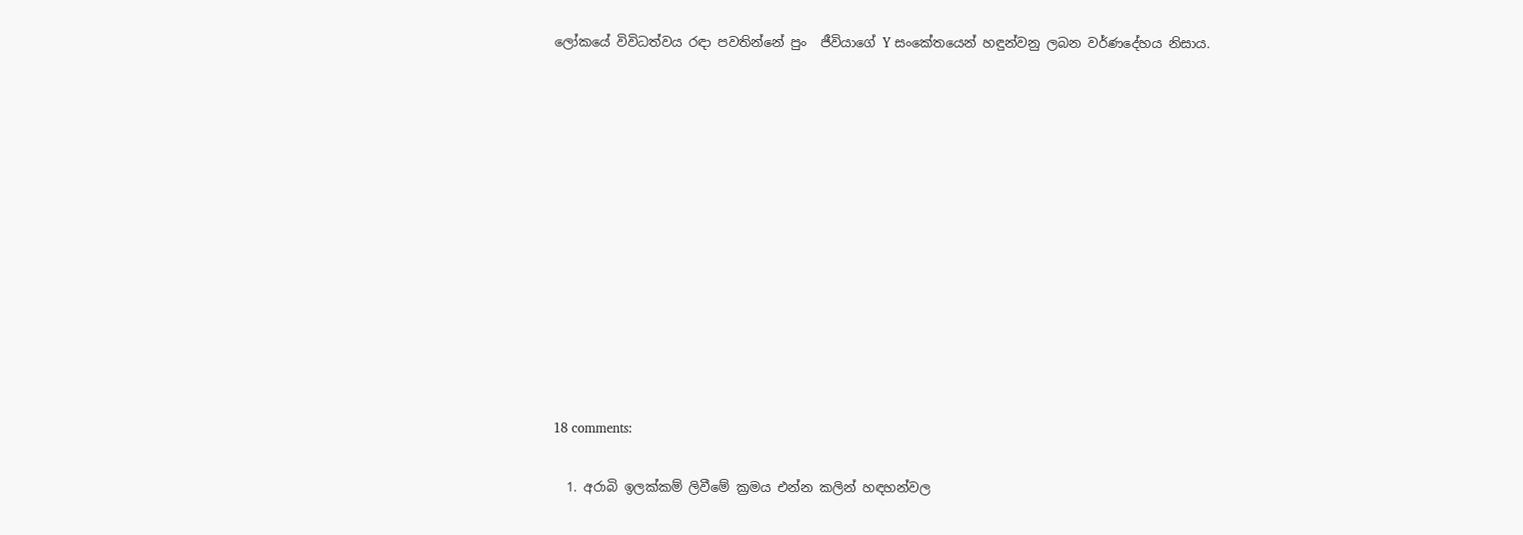ලෝකයේ විවිධත්වය රඳා පවතින්නේ පුං  ජීවියාගේ Y සංකේතයෙන් හඳුන්වනු ලබන වර්ණදේහය නිසාය.












18 comments:

  1. අරාබි ඉලක්කම් ලිවීමේ ක්‍රමය එන්න කලින් හඳහන්වල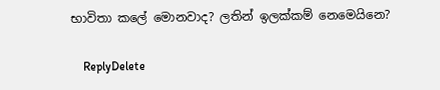භාවිතා කලේ මොනවාද? ලතින් ඉලක්කම් නෙමෙයිනෙ?

    ReplyDelete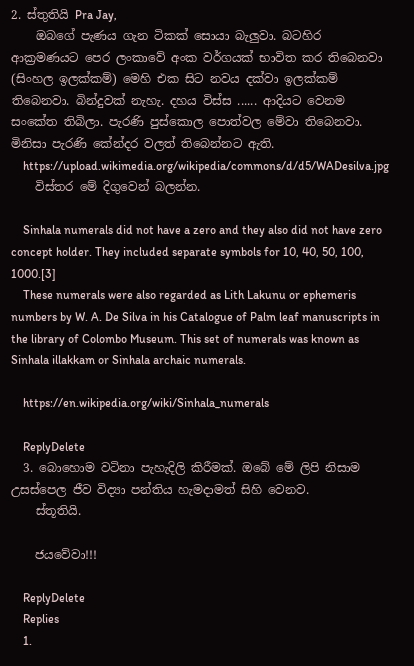2. ස්තුතියි Pra Jay,
    ඔබගේ පැණය ගැන ටිකක් සොයා බැලුවා. බටහිර ආක්‍රමණයට පෙර ලංකාවේ අංක වර්ගයක් භාවිත කර තිබෙනවා (සිංහල ඉලක්කම්) මෙහි එක සිට නවය දක්වා ඉලක්කම් තිබෙනවා. බින්දුවක් නැහැ. දහය විස්ස ...... ආදියට වෙනම සංකේත තිබිලා. පැරණි පුස්කොල පොත්වල මේවා තිබෙනවා. මිනිසා පැරණි කේන්දර වලත් තිබෙන්නට ඇති.
    https://upload.wikimedia.org/wikipedia/commons/d/d5/WADesilva.jpg
    විස්තර මේ දිගුවෙන් බලන්න.

    Sinhala numerals did not have a zero and they also did not have zero concept holder. They included separate symbols for 10, 40, 50, 100, 1000.[3]
    These numerals were also regarded as Lith Lakunu or ephemeris numbers by W. A. De Silva in his Catalogue of Palm leaf manuscripts in the library of Colombo Museum. This set of numerals was known as Sinhala illakkam or Sinhala archaic numerals.

    https://en.wikipedia.org/wiki/Sinhala_numerals

    ReplyDelete
  3. බොහොම වටිනා පැහැදිලි කිරීමක්. ඔබේ මේ ලිපි නිසාම උසස්පෙල ජීව විද්‍යා පන්තිය හැමදාමත් සිහි වෙනව.
    ස්තූතියි.

    ජයවේවා!!!

    ReplyDelete
    Replies
    1.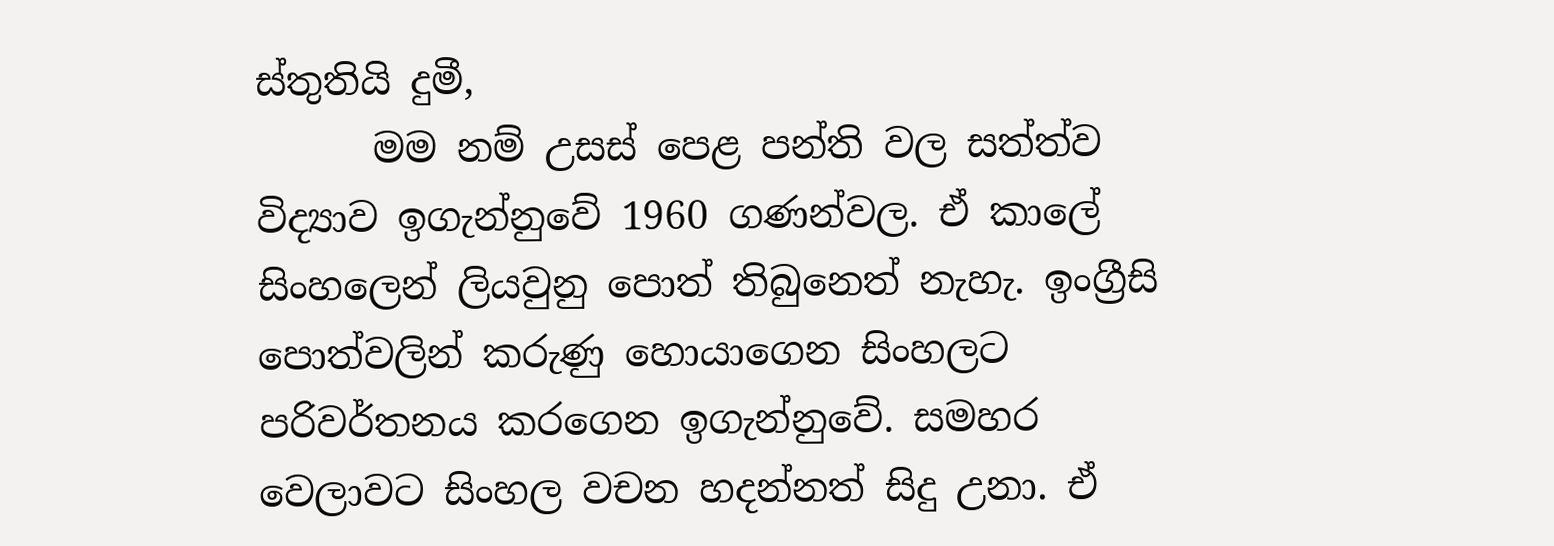ස්තුතියි දුමී,
      මම නම් උසස් පෙළ පන්ති වල සත්ත්ව විද්‍යාව ඉගැන්නුවේ 1960 ගණන්වල. ඒ කාලේ සිංහලෙන් ලියවුනු පොත් තිබුනෙත් නැහැ. ඉංග්‍රීසි පොත්වලින් කරුණු හොයාගෙන සිංහලට පරිවර්තනය කරගෙන ඉගැන්නුවේ. සමහර වෙලාවට සිංහල වචන හදන්නත් සිදු උනා. ඒ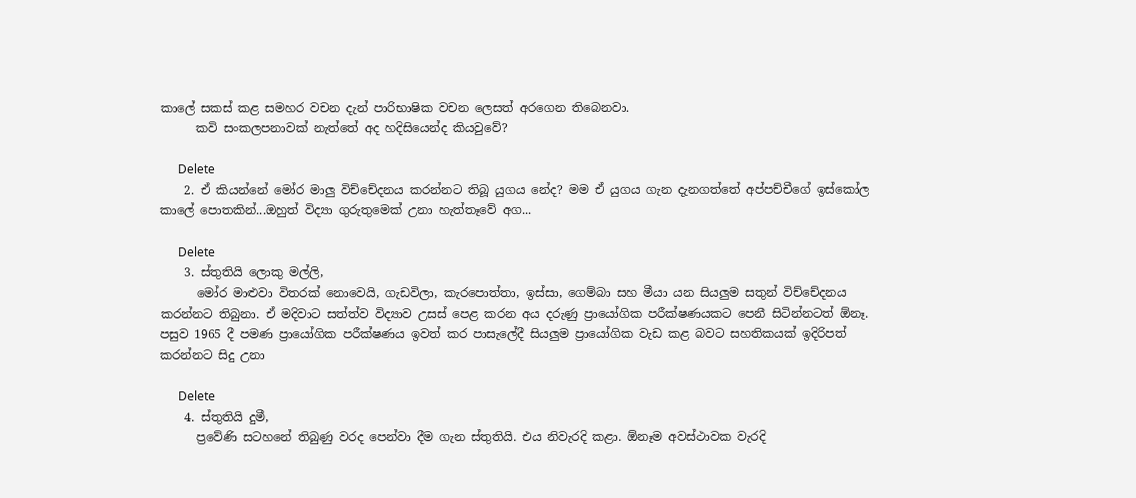කාලේ සකස් කළ සමහර වචන දැන් පාරිභාෂික වචන ලෙසත් අරගෙන තිබෙනවා.
      කවි සංකලපනාවක් නැත්තේ අද හදිසියෙන්ද කියවුවේ?

      Delete
    2. ඒ කියන්නේ මෝර මාලු විච්චේදනය කරන්නට තිබූ යුගය නේද? මම ඒ යුගය ගැන දැනගත්තේ අප්පච්චීගේ ඉස්කෝල කාලේ පොතකින්...ඔහුත් විද්‍යා ගුරුතුමෙක් උනා හැත්තෑවේ අග...

      Delete
    3. ස්තුතියි ලොකු මල්ලි,
      මෝර මාළුවා විතරක් නොවෙයි, ගැඩවිලා, කැරපොත්තා, ඉස්සා, ගෙම්බා සහ මීයා යන සියලුම සතුන් විච්චේදනය කරන්නට තිබුනා. ඒ මදිවාට සත්ත්ව විද්‍යාව උසස් පෙළ කරන අය දරුණු ප්‍රායෝගික පරීක්ෂණයකට පෙනී සිටින්නටත් ඕනෑ. පසුව 1965 දී පමණ ප්‍රායෝගික පරීක්ෂණය ඉවත් කර පාසැලේදී සියලුම ප්‍රායෝගික වැඩ කළ බවට සහතිකයක් ඉදිරිපත් කරන්නට සිදු උනා

      Delete
    4. ස්තුතියි දුමී,
      ප්‍රවේණි සටහනේ තිබුණු වරද පෙන්වා දීම ගැන ස්තුතියි. එය නිවැරදි කළා. ඕනෑම අවස්ථාවක වැරදි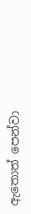ඇතොත් පෙන්වා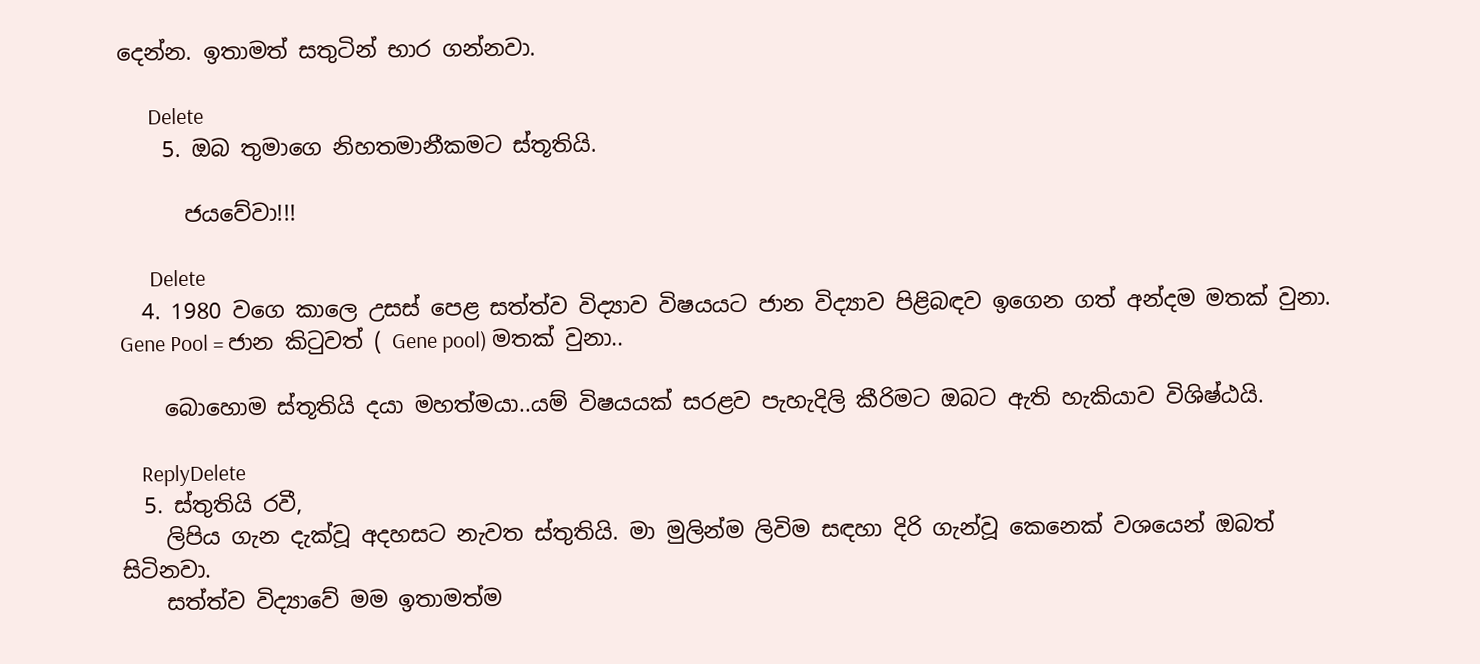දෙන්න. ඉතාමත් සතුටින් භාර ගන්නවා.

      Delete
    5. ඔබ තුමාගෙ නිහතමානීකමට ස්තූතියි.

      ජයවේවා!!!

      Delete
  4. 1980 වගෙ කාලෙ උසස් පෙළ සත්ත්ව විද්‍යාව විෂයයට ජාන විද්‍යාව පිළිබඳව ඉගෙන ගත් අන්දම මතක් වුනා. Gene Pool = ජාන කිටුවත් ( Gene pool) මතක් වුනා..

    බොහොම ස්තූතියි දයා මහත්මයා..යම් විෂයයක් සරළව පැහැදිලි කීරිමට ඔබට ඇති හැකියාව විශිෂ්ඨයි.

    ReplyDelete
  5. ස්තුතියි රවී,
    ලිපිය ගැන දැක්වූ අදහසට නැවත ස්තුතියි. මා මුලින්ම ලිවිම සඳහා දිරි ගැන්වූ කෙනෙක් වශයෙන් ඔබත් සිටිනවා.
    සත්ත්ව විද්‍යාවේ මම ඉතාමත්ම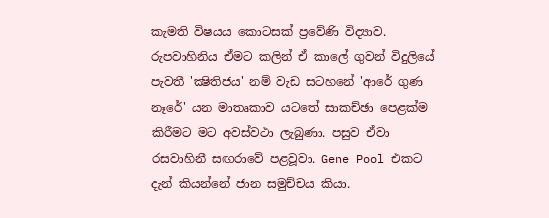කැමති විෂයය කොටසක් ප්‍රවේණි විද්‍යාව. රුපවාහිනිය ඒමට කලින් ඒ කාලේ ගුවන් විදුලියේ පැවතී 'ක්‍ෂිතිජය' නම් වැඩ සටහනේ 'ආරේ ගුණ නෑරේ' යන මාතෘකාව යටතේ සාකච්ඡා පෙළක්ම කිරීමට මට අවස්වථා ලැබුණා. පසුව ඒවා රසවාහිනී සඟරාවේ පළවූවා. Gene Pool එකට දැන් කියන්නේ ජාන සමුච්චය කියා.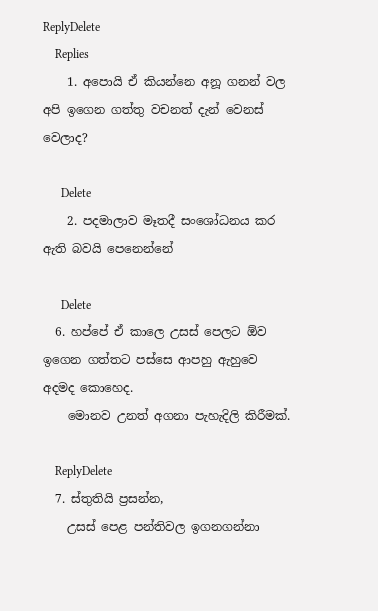ReplyDelete
    Replies
    1. අපොයි ඒ කියන්නෙ අනූ ගනන් වල අපි ඉගෙන ගත්තු වචනත් දැන් වෙනස් වෙලාද?

      Delete
    2. පදමාලාව මෑතදී සංශෝධනය කර ඇති බවයි පෙනෙන්නේ

      Delete
  6. හප්පේ ඒ කාලෙ උසස් පෙලට ඕව ඉගෙන ගත්තට පස්සෙ ආපහු ඇහුවෙ අදමද කොහෙද.
    මොනව උනත් අගනා පැහැදිලි කිරීමක්.

    ReplyDelete
  7. ස්තුතියි ප්‍රසන්න,
    උසස් පෙළ පන්තිවල ඉගනගන්නා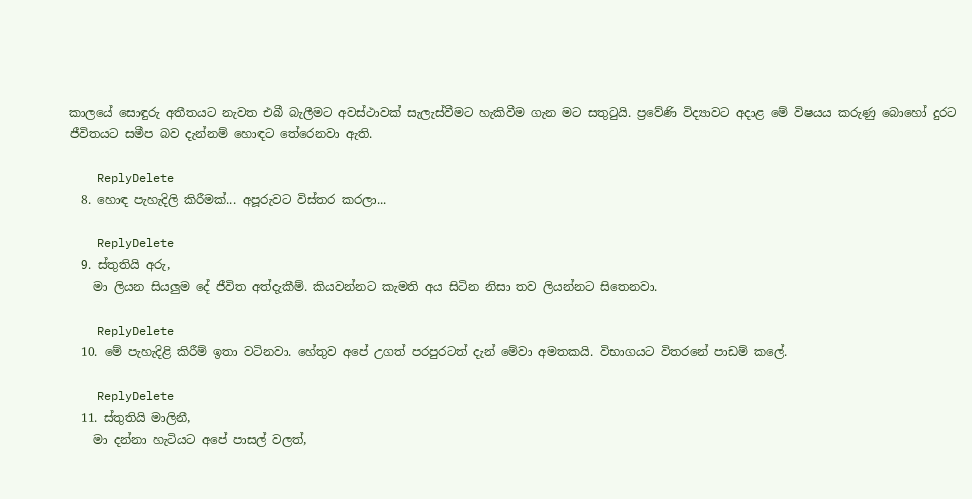කාලයේ සොඳුරු අතීතයට නැවත එබී බැලීමට අවස්ථාවක් සැලැස්වීමට හැකිවීම ගැන මට සතුටුයි. ප්‍රවේණි විද්‍යාවට අදාළ මේ විෂයය කරුණු බොහෝ දුරට ජීවිතයට සමීප බව දැන්නම් හොඳට තේරෙනවා ඇති.

    ReplyDelete
  8. හොඳ පැහැදිලි කිරීමක්... අපූරුවට විස්තර කරලා...

    ReplyDelete
  9. ස්තුතියි අරු,
    මා ලියන සියලුම දේ ජීවිත අත්දැකීම්. කියවන්නට කැමති අය සිටින නිසා තව ලියන්නට සිතෙනවා.

    ReplyDelete
  10. මේ පැහැදිළි කිරීම් ඉතා වටිනවා. හේතුව අපේ උගත් පරපුරටත් දැන් මේවා අමතකයි. විභාගයට විතරනේ පාඩම් කලේ.

    ReplyDelete
  11. ස්තුතියි මාලිනී,
    මා දන්නා හැටියට අපේ පාසල් වලත්,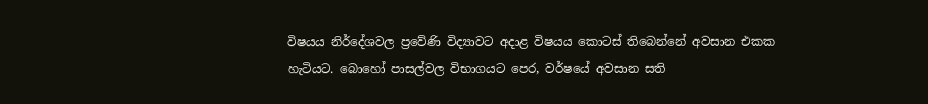විෂයය නිර්දේශවල ප්‍රවේණි විද්‍යාවට අදාළ විෂයය කොටස් තිබෙන්නේ අවසාන එකක හැටියට. බොහෝ පාසල්වල විභාගයට පෙර, වර්ෂයේ අවසාන සති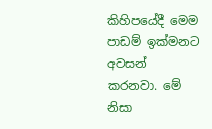කිහිපයේදී මෙම පාඩම් ඉක්මනට අවසන් කරනවා. මේ නිසා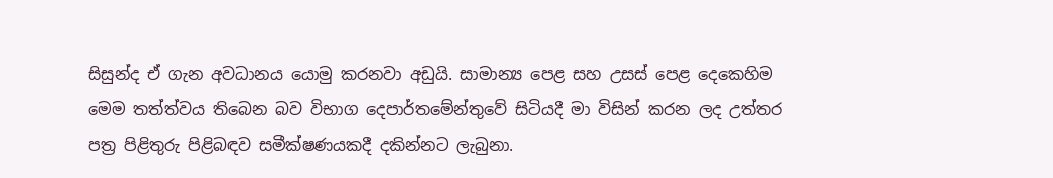සිසුන්ද ඒ ගැන අවධානය යොමු කරනවා අඩුයි. සාමාන්‍ය පෙළ සහ උසස් පෙළ දෙකෙහිම මෙම තත්ත්වය තිබෙන බව විභාග දෙපාර්තමේන්තුවේ සිටියදී මා විසින් කරන ලද උත්තර පත්‍ර පිළිතුරු පිළිබඳව සමීක්ෂණයකදී දකින්නට ලැබුනා.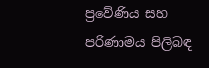ප්‍රවේණිය සහ පරිණාමය පිලිබඳ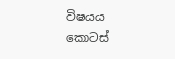විෂයය කොටස්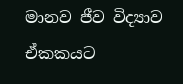මානව ජීව විද්‍යාව ඒකකයට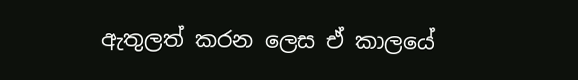ඇතුලත් කරන ලෙස ඒ කාලයේ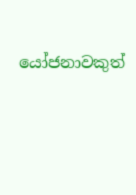යෝජනාවකුත්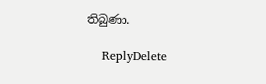තිබුණා.

    ReplyDelete